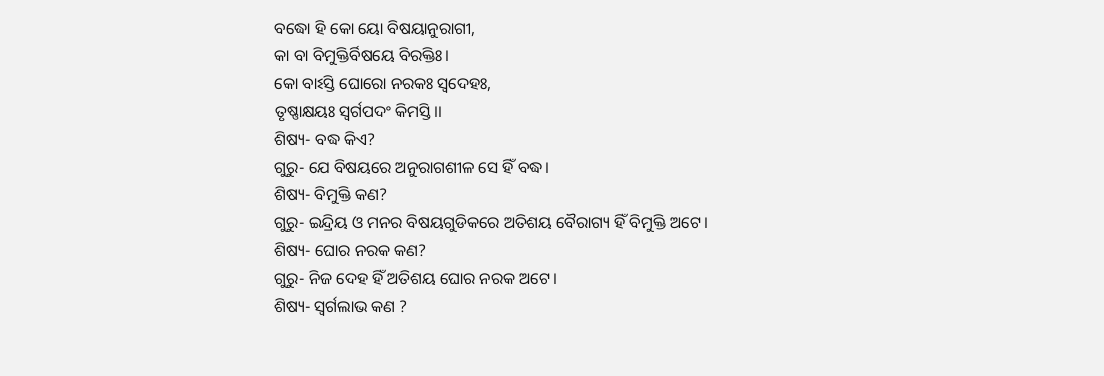ବଦ୍ଧୋ ହି କୋ ୟୋ ବିଷୟାନୁରାଗୀ,
କା ବା ବିମୁକ୍ତିର୍ବିଷୟେ ବିରକ୍ତିଃ।
କୋ ବାଽସ୍ତି ଘୋରୋ ନରକଃ ସ୍ୱଦେହଃ,
ତୃଷ୍ଣାକ୍ଷୟଃ ସ୍ୱର୍ଗପଦଂ କିମସ୍ତି।।
ଶିଷ୍ୟ- ବଦ୍ଧ କିଏ?
ଗୁରୁ- ଯେ ବିଷୟରେ ଅନୁରାଗଶୀଳ ସେ ହିଁ ବଦ୍ଧ।
ଶିଷ୍ୟ- ବିମୁକ୍ତି କଣ?
ଗୁରୁ- ଇନ୍ଦ୍ରିୟ ଓ ମନର ବିଷୟଗୁଡିକରେ ଅତିଶୟ ବୈରାଗ୍ୟ ହିଁ ବିମୁକ୍ତି ଅଟେ।
ଶିଷ୍ୟ- ଘୋର ନରକ କଣ?
ଗୁରୁ- ନିଜ ଦେହ ହିଁ ଅତିଶୟ ଘୋର ନରକ ଅଟେ।
ଶିଷ୍ୟ- ସ୍ୱର୍ଗଲାଭ କଣ ?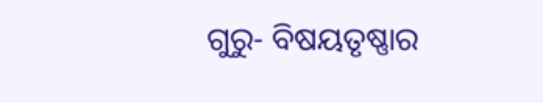ଗୁରୁ- ବିଷୟତୃଷ୍ଣାର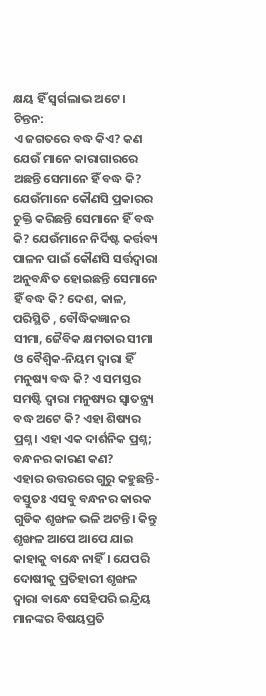କ୍ଷୟ ହିଁ ସ୍ୱର୍ଗଲାଭ ଅଟେ ।
ଚିନ୍ତନ:
ଏ ଜଗତରେ ବଦ୍ଧ କିଏ? କଣ ଯେଉଁ ମାନେ କାରାଗାରରେ ଅଛନ୍ତି ସେମାନେ ହିଁ ବଦ୍ଧ କି? ଯେଉଁମାନେ କୌଣସି ପ୍ରକାରର ଚୁକ୍ତି କରିଛନ୍ତି ସେମାନେ ହିଁ ବଦ୍ଧ କି? ଯେଉଁମାନେ ନିର୍ଦିଷ୍ଟ କର୍ତ୍ତବ୍ୟ ପାଳନ ପାଇଁ କୌଣସି ସର୍ତ୍ତଦ୍ୱାରା ଅନୁବନ୍ଧିତ ହୋଇଛନ୍ତି ସେମାନେ ହିଁ ବଦ୍ଧ କି? ଦେଶ, କାଳ, ପରିସ୍ଥିତି , ବୌଦ୍ଧିକଜ୍ଞାନର ସୀମା, ଜୈବିକ କ୍ଷମତାର ସୀମା ଓ ବୈଶ୍ବିକ-ନିୟମ ଦ୍ୱାରା ହିଁ ମନୁଷ୍ୟ ବଦ୍ଧ କି? ଏ ସମସ୍ତର ସମଷ୍ଟି ଦ୍ୱାରା ମନୁଷ୍ୟର ସ୍ୱାତନ୍ତ୍ର୍ୟ ବଦ୍ଧ ଅଟେ କି? ଏହା ଶିଷ୍ୟର ପ୍ରଶ୍ନ। ଏହା ଏକ ଦାର୍ଶନିକ ପ୍ରଶ୍ନ; ବନ୍ଧନର କାରଣ କଣ?
ଏହାର ଉତ୍ତରରେ ଗୁରୁ କହୁଛନ୍ତି- ବସ୍ତୁତଃ ଏସବୁ ବନ୍ଧନର କାରକ ଗୁଡିକ ଶୃଙ୍ଖଳ ଭଳି ଅଟନ୍ତି। କିନ୍ତୁ ଶୃଙ୍ଖଳ ଆପେ ଆପେ ଯାଇ କାହାକୁ ବାନ୍ଧେ ନାହିଁ। ଯେପରି ଦୋଷୀକୁ ପ୍ରତିହାରୀ ଶୃଙ୍ଖଳ ଦ୍ୱାରା ବାନ୍ଧେ ସେହିପରି ଇନ୍ଦ୍ରିୟ ମାନଙ୍କର ବିଷୟପ୍ରତି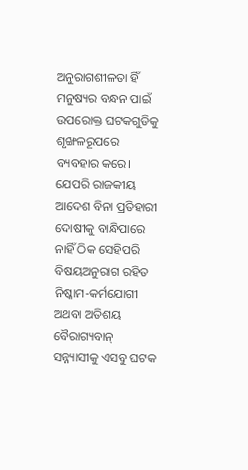ଅନୁରାଗଶୀଳତା ହିଁ ମନୁଷ୍ୟର ବନ୍ଧନ ପାଇଁ ଉପରୋକ୍ତ ଘଟକଗୁଡିକୁ ଶୃଙ୍ଖଳରୂପରେ ବ୍ୟବହାର କରେ। ଯେପରି ରାଜକୀୟ ଆଦେଶ ବିନା ପ୍ରତିହାରୀ ଦୋଷୀକୁ ବାନ୍ଧିପାରେ ନାହିଁ ଠିକ ସେହିପରି ବିଷୟଅନୁରାଗ ରହିତ ନିଷ୍କାମ-କର୍ମଯୋଗୀ ଅଥବା ଅତିଶୟ ବୈରାଗ୍ୟବାନ୍ ସନ୍ନ୍ୟାସୀକୁ ଏସବୁ ଘଟକ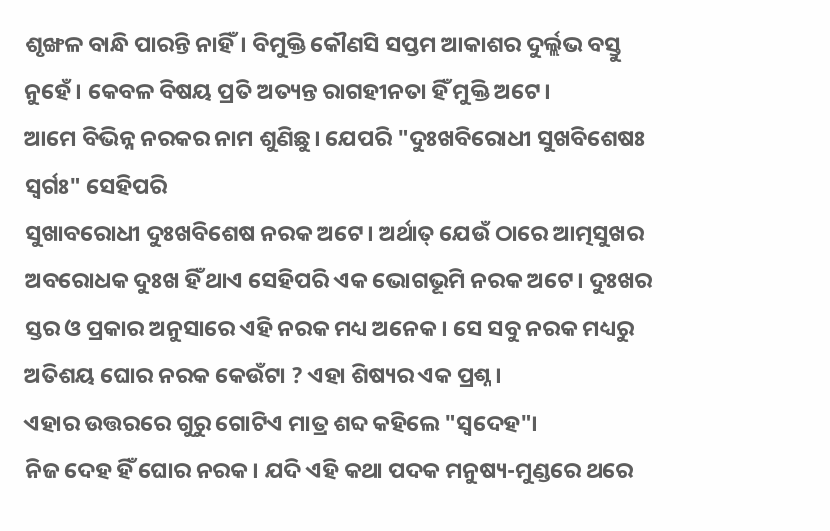ଶୃଙ୍ଖଳ ବାନ୍ଧି ପାରନ୍ତି ନାହିଁ। ବିମୁକ୍ତି କୌଣସି ସପ୍ତମ ଆକାଶର ଦୁର୍ଲ୍ଲଭ ବସ୍ତୁ ନୁହେଁ। କେବଳ ବିଷୟ ପ୍ରତି ଅତ୍ୟନ୍ତ ରାଗହୀନତା ହିଁ ମୁକ୍ତି ଅଟେ।
ଆମେ ବିଭିନ୍ନ ନରକର ନାମ ଶୁଣିଛୁ। ଯେପରି "ଦୁଃଖବିରୋଧୀ ସୁଖବିଶେଷଃ ସ୍ୱର୍ଗଃ" ସେହିପରି
ସୁଖାବରୋଧୀ ଦୁଃଖବିଶେଷ ନରକ ଅଟେ। ଅର୍ଥାତ୍ ଯେଉଁ ଠାରେ ଆତ୍ମସୁଖର ଅବରୋଧକ ଦୁଃଖ ହିଁ ଥାଏ ସେହିପରି ଏକ ଭୋଗଭୂମି ନରକ ଅଟେ। ଦୁଃଖର ସ୍ତର ଓ ପ୍ରକାର ଅନୁସାରେ ଏହି ନରକ ମଧ୍ୟ ଅନେକ। ସେ ସବୁ ନରକ ମଧ୍ୟରୁ ଅତିଶୟ ଘୋର ନରକ କେଉଁଟା ? ଏହା ଶିଷ୍ୟର ଏକ ପ୍ରଶ୍ନ।
ଏହାର ଉତ୍ତରରେ ଗୁରୁ ଗୋଟିଏ ମାତ୍ର ଶବ୍ଦ କହିଲେ "ସ୍ୱଦେହ"।
ନିଜ ଦେହ ହିଁ ଘୋର ନରକ। ଯଦି ଏହି କଥା ପଦକ ମନୁଷ୍ୟ-ମୁଣ୍ଡରେ ଥରେ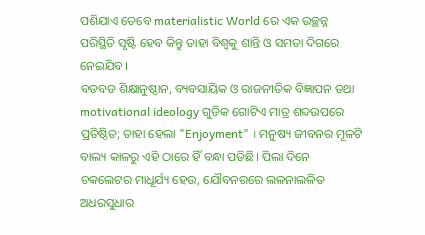ପଶିଯାଏ ତେବେ materialistic World ରେ ଏକ ଉଚ୍ଛନ୍ନ ପରିସ୍ଥିତି ସୃଷ୍ଟି ହେବ କିନ୍ତୁ ତାହା ବିଶ୍ୱକୁ ଶାନ୍ତି ଓ ସମତା ଦିଗରେ ନେଇଯିବ।
ବଡବଡ ଶିକ୍ଷାନୁଷ୍ଠାନ, ବ୍ୟବସାୟିକ ଓ ରାଜନୀତିକ ବିଜ୍ଞାପନ ତଥା motivational ideology ଗୁଡିକ ଗୋଟିଏ ମାତ୍ର ଶବ୍ଦଉପରେ ପ୍ରତିଷ୍ଠିତ; ତାହା ହେଲା "Enjoyment" । ମନୁଷ୍ୟ ଜୀବନର ମୂଳଟି ବାଲ୍ୟ କାଳରୁ ଏହି ଠାରେ ହିଁ ବନ୍ଧା ପଡିଛି। ପିଲା ଦିନେ ଚକଲେଟର ମାଧୂର୍ଯ୍ୟ ହେଉ, ଯୌବନରରେ ଲଳନାଲଳିତ ଅଧରସୁଧାର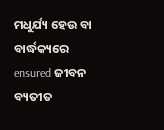ମଧୁର୍ଯ୍ୟ ହେଉ ବା ବାର୍ଦ୍ଧକ୍ୟରେ ensured ଜୀବନ ବ୍ୟତୀତ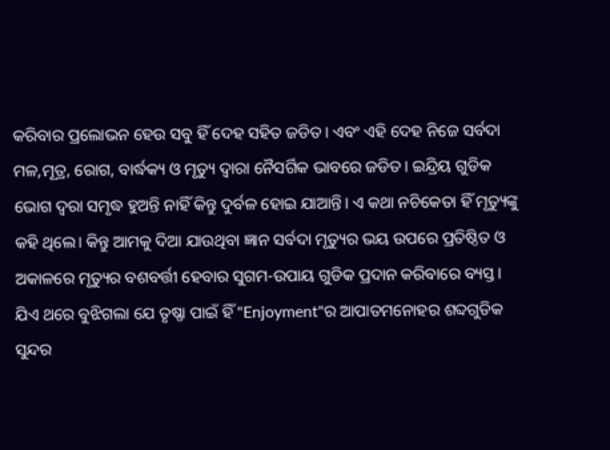କରିବାର ପ୍ରଲୋଭନ ହେଉ ସବୁ ହିଁ ଦେହ ସହିତ ଜଡିତ। ଏବଂ ଏହି ଦେହ ନିଜେ ସର୍ବଦା ମଳ,ମୂତ୍ର, ରୋଗ, ବାର୍ଦ୍ଧକ୍ୟ ଓ ମୃତ୍ୟୁ ଦ୍ୱାରା ନୈସର୍ଗିକ ଭାବରେ ଜଡିତ। ଇନ୍ଦ୍ରିୟ ଗୁଡିକ ଭୋଗ ଦ୍ୱରା ସମୃଦ୍ଧ ହୁଅନ୍ତି ନାହିଁ କିନ୍ତୁ ଦୁର୍ବଳ ହୋଇ ଯାଆନ୍ତି। ଏ କଥା ନଚିକେତା ହିଁ ମୃତ୍ୟୁଙ୍କୁ କହି ଥିଲେ। କିନ୍ତୁ ଆମକୁ ଦିଆ ଯାଉଥିବା ଜ୍ଞାନ ସର୍ବଦା ମୃତ୍ୟୁର ଭୟ ଉପରେ ପ୍ରତିଷ୍ଠିତ ଓ ଅକାଳରେ ମୃତ୍ୟୁର ବଶବର୍ତ୍ତୀ ହେବାର ସୁଗମ-ଉପାୟ ଗୁଡିକ ପ୍ରଦାନ କରିବାରେ ବ୍ୟସ୍ତ।
ଯିଏ ଥରେ ବୁଝିଗଲା ଯେ ତୃଷ୍ଣା ପାଇଁ ହିଁ "Enjoyment"ର ଆପାତମନୋହର ଶବ୍ଦଗୁଡିକ ସୁନ୍ଦର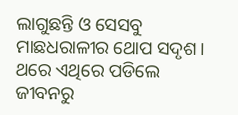ଲାଗୁଛନ୍ତି ଓ ସେସବୁ ମାଛଧରାଳୀର ଥୋପ ସଦୃଶ। ଥରେ ଏଥିରେ ପଡିଲେ ଜୀବନରୁ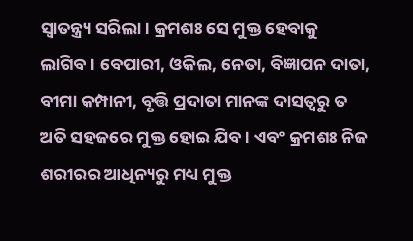ସ୍ୱାତନ୍ତ୍ର୍ୟ ସରିଲା। କ୍ରମଶଃ ସେ ମୁକ୍ତ ହେବାକୁ ଲାଗିବ। ବେପାରୀ, ଓକିଲ, ନେତା, ବିଜ୍ଞାପନ ଦାତା, ବୀମା କମ୍ପାନୀ, ବୃତ୍ତି ପ୍ରଦାତା ମାନଙ୍କ ଦାସତ୍ୱରୁ ତ ଅତି ସହଜରେ ମୁକ୍ତ ହୋଇ ଯିବ। ଏବଂ କ୍ରମଶଃ ନିଜ ଶରୀରର ଆଧିନ୍ୟରୁ ମଧ୍ୟ ମୁକ୍ତ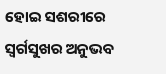ହୋଇ ସଶରୀରେ ସ୍ୱର୍ଗସୁଖର ଅନୁଭବ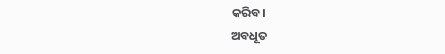କରିବ।
ଅବଧୂତ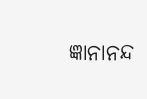ଜ୍ଞାନାନନ୍ଦ